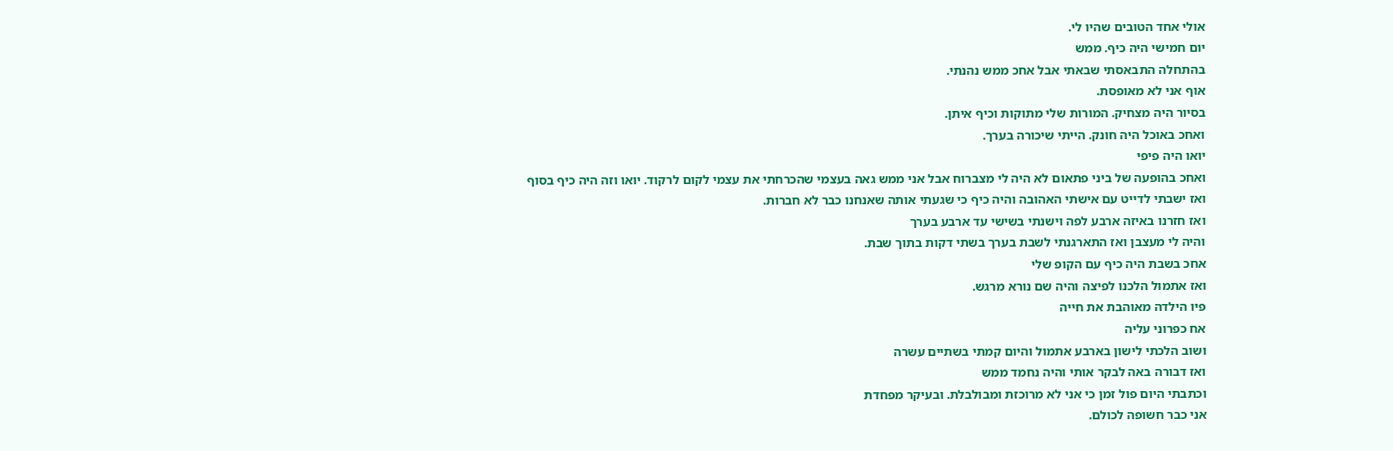אולי אחד הטובים שהיו לי.
יום חמישי היה כיף. ממש
בהתחלה התבאסתי שבאתי אבל אחכ ממש נהנתי.
אוף אני לא מאופסת.
בסיור היה מצחיק. המורות שלי מתוקות וכיף איתן.
ואחכ באוכל היה חונק. הייתי שיכורה בערך.
יואו היה פיפי
ואחכ בהופעה של ביני פתאום לא היה לי מצברוח אבל אני ממש גאה בעצמי שהכרחתי את עצמי לקום לרקוד. יואו וזה היה כיף בסוף
ואז ישבתי לדייט עם אישתי האהובה והיה כיף כי שגעתי אותה שאנחנו כבר לא חברות.
ואז חזרנו באיזה ארבע לפה וישנתי בשישי עד ארבע בערך
והיה לי מעצבן ואז התארגנתי לשבת בערך בשתי דקות בתוך שבת.
אחכ בשבת היה כיף עם הקופ שלי
ואז אתמול הלכנו לפיצה והיה שם נורא מרגש.
פיו הילדה מאוהבת את חייה
אח כפרוני עליה
ושוב הלכתי לישון בארבע אתמול והיום קמתי בשתיים עשרה
ואז דבורה באה לבקר אותי והיה נחמד ממש
וכתבתי היום פול זמן כי אני לא מרוכזת ומבולבלת. ובעיקר מפחדת
אני כבר חשופה לכולם.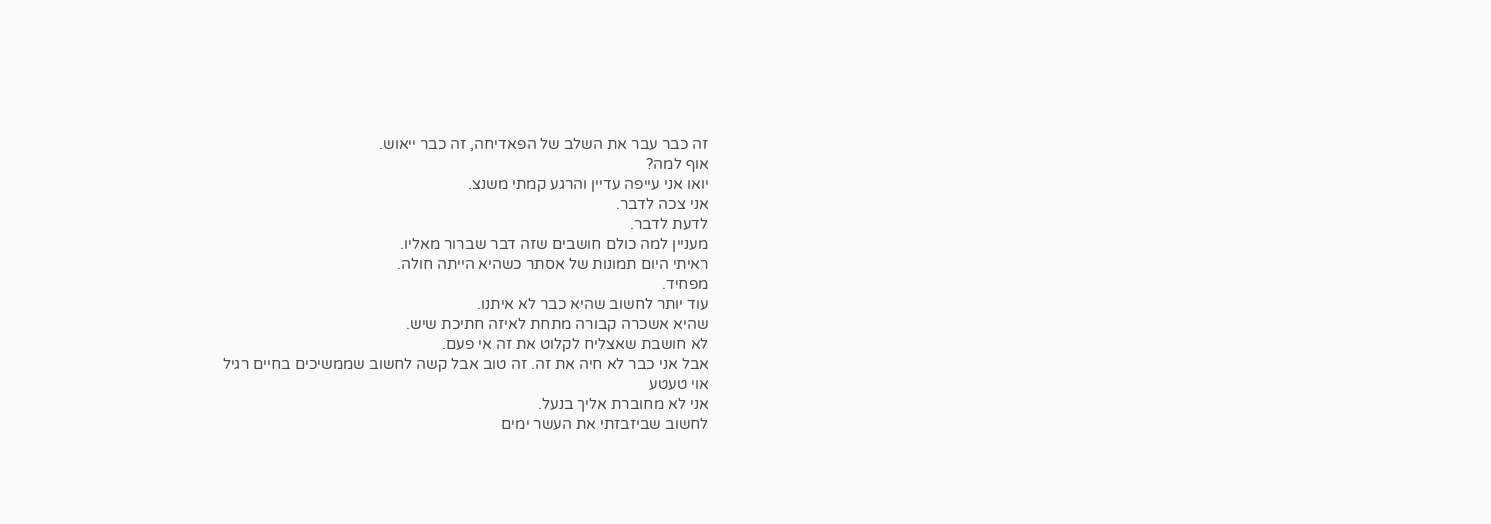זה כבר עבר את השלב של הפאדיחה, זה כבר ייאוש.
אוף למה?
יואו אני עייפה עדיין והרגע קמתי משנצ.
אני צכה לדבר.
לדעת לדבר.
מעניין למה כולם חושבים שזה דבר שברור מאליו.
ראיתי היום תמונות של אסתר כשהיא הייתה חולה.
מפחיד.
עוד יותר לחשוב שהיא כבר לא איתנו.
שהיא אשכרה קבורה מתחת לאיזה חתיכת שיש.
לא חושבת שאצליח לקלוט את זה אי פעם.
אבל אני כבר לא חיה את זה. זה טוב אבל קשה לחשוב שממשיכים בחיים רגיל
אוי טעטע
אני לא מחוברת אליך בנעל.
לחשוב שביזבזתי את העשר ימים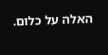האלה על כלום.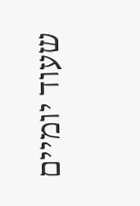שעוד יומיים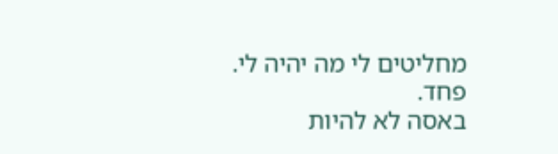מחליטים לי מה יהיה לי.
פחד.
באסה לא להיות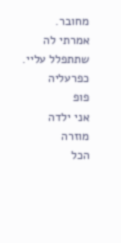מחובר.
אמרתי לה שתתפלל עליי. כפרעליה
פופ
אני ילדה מוזרה
הכל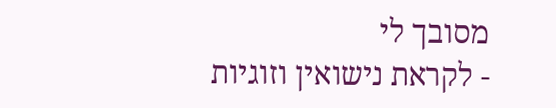מסובך לי
- לקראת נישואין וזוגיות